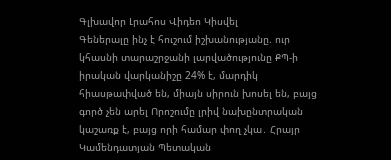Գլխավոր Լրահոս Վիդեո Կիսվել
Գեներալը ինչ է հուշում իշխանությանը. ուր կհասնի տարաշրջանի լարվածությունը ՔՊ-ի իրական վարկանիշը 24% է, մարդիկ հիասթափված են, միայն սիրուն խոսել են, բայց գործ չեն արել Որոշումը լրիվ նախընտրական կաշառք է, բայց որի համար փող չկա․ Հրայր Կամենդատյան Պետական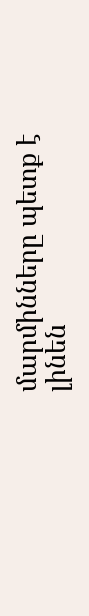մարմինները պետք է լինեն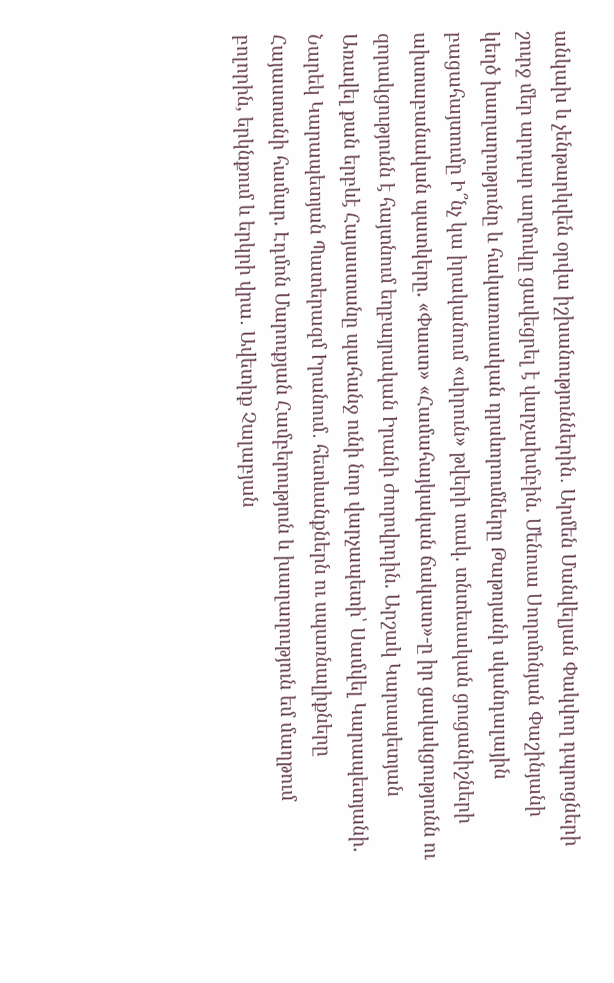անկախ և չենթարկվեն օրվա իշխանություններին․ Արմեն Մանվելյան Փակվող դպրոցների շուրջ մեր արդար աղմուկը ցավեցրել է վարչախմբին. Մենուա Սողոմոնյան Փաշինյանի կեղծ խաղաղությունը և հակառուսական դրսևորումները Թաթոյանի սկանդալային բացահայտումը Ի՞նչ կա իրականում «սիրուն» թվերի տակ. տնտեսական ցուցանիշների ախտաբանական պատկերը. «Փաստ» «Համահայկական ճակատ»-ը իր ցավակցությունն ու զորակցությունն է հայտնում եղբայրական Իրանի ժողովրդին. Արշակ Կարապետյան Առավել քան երբևէ Հայաստանը պահանջ ունի նոր վարչապետի՝ Սամվել Կարապետյանի. Նարեկ Կարապետյան Պատերազմ Իրանում․ հետևանքներն ու սպառնալիքները Հայաստանի համար. Էդմոն Մարուքյան Համբերություն և խաղաղություն եմ մաղթում բոլորին, երկնքում և երկրի վրա․ Ավետիք Չալաբյան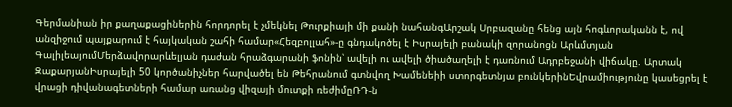Գերմանիան իր քաղաքացիներին հորդորել է չմեկնել Թուրքիայի մի քանի նահանգԱրշակ Սրբազանը հենց այն հոգևորականն է, ով անզիջում պայքարում է հայկական շահի համար«Հեզբոլլահ»-ը գնդակոծել է Իսրայելի բանակի զորանոցն Արևմտյան ԳալիլեայումՄերձավորարևելյան դաժան հրաձգարանի ֆոնին՝ ավելի ու ավելի ծիածաղելի է դառնում Ադրբեջանի վիճակը. Արտակ ԶաքարյանԻսրայելի 50 կործանիչներ հարվածել են Թեհրանում գտնվող Խամենեիի ստորգետնյա բունկերինԵվրամիությունը կասեցրել է վրացի դիվանագետների համար առանց վիզայի մուտքի ռեժիմըՌԴ-ն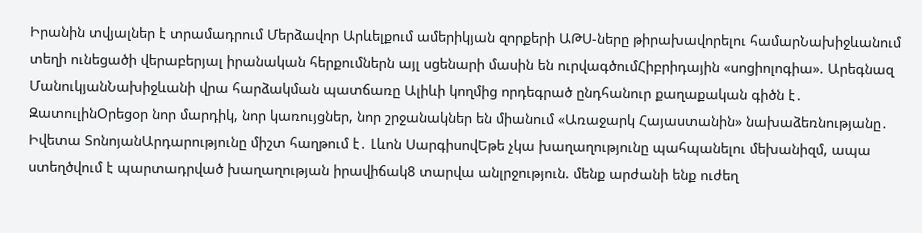Իրանին տվյալներ է տրամադրում Մերձավոր Արևելքում ամերիկյան զորքերի ԱԹՍ-ները թիրախավորելու համարՆախիջևանում տեղի ունեցածի վերաբերյալ իրանական հերքումներն այլ սցենարի մասին են ուրվագծումՀիբրիդային «սոցիոլոգիա». Արեգնազ ՄանուկյանՆախիջևանի վրա հարձակման պատճառը Ալիևի կողմից որդեգրած ընդհանուր քաղաքական գիծն է․ ԶատուլինՕրեցօր նոր մարդիկ, նոր կառույցներ, նոր շրջանակներ են միանում «Առաջարկ Հայաստանին» նախաձեռնությանը․ Իվետա ՏոնոյանԱրդարությունը միշտ հաղթում է․ Լևոն ՍարգիսովԵթե չկա խաղաղությունը պահպանելու մեխանիզմ, ապա ստեղծվում է պարտադրված խաղաղության իրավիճակ8 տարվա անլրջություն. մենք արժանի ենք ուժեղ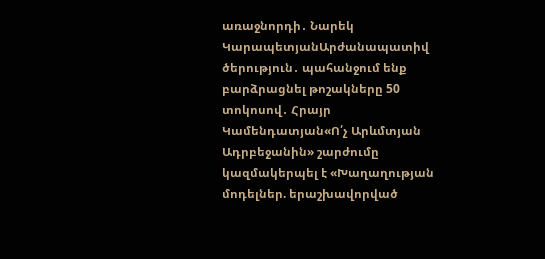առաջնորդի․ Նարեկ ԿարապետյանԱրժանապատիվ ծերություն․ պահանջում ենք բարձրացնել թոշակները 50 տոկոսով․ Հրայր Կամենդատյան«Ո՛չ Արևմտյան Ադրբեջանին» շարժումը կազմակերպել է «Խաղաղության մոդելներ. երաշխավորված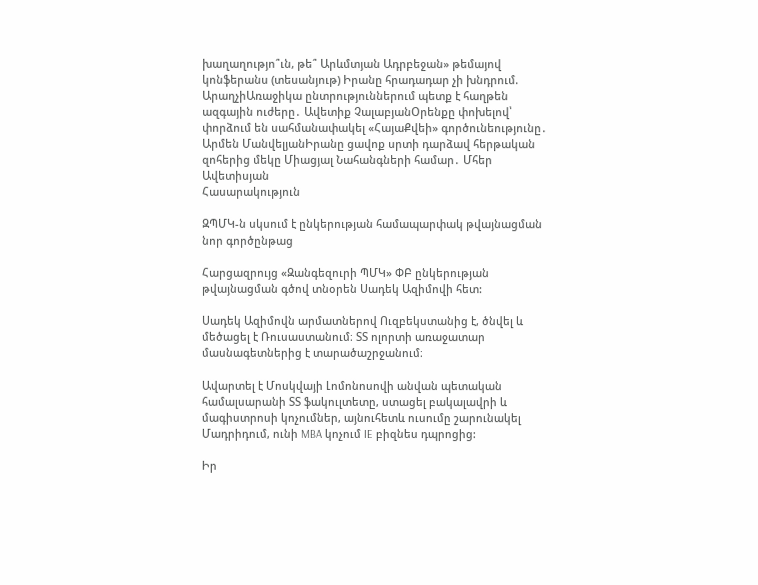խաղաղությո՞ւն, թե՞ Արևմտյան Ադրբեջան» թեմայով կոնֆերանս (տեսանյութ) Իրանը հրադադար չի խնդրում. ԱրաղչիԱռաջիկա ընտրություններում պետք է հաղթեն ազգային ուժերը․ Ավետիք ՉալաբյանՕրենքը փոխելով՝ փորձում են սահմանափակել «ՀայաՔվեի» գործունեությունը․ Արմեն ՄանվելյանԻրանը ցավոք սրտի դարձավ հերթական զոհերից մեկը Միացյալ Նահանգների համար․ Մհեր Ավետիսյան
Հասարակություն

ԶՊՄԿ-ն սկսում է ընկերության համապարփակ թվայնացման նոր գործընթաց

Հարցազրույց «Զանգեզուրի ՊՄԿ» ՓԲ ընկերության թվայնացման գծով տնօրեն Սադեկ Ազիմովի հետ:

Սադեկ Ազիմովն արմատներով Ուզբեկստանից է, ծնվել և մեծացել է Ռուսաստանում։ ՏՏ ոլորտի առաջատար մասնագետներից է տարածաշրջանում։

Ավարտել է Մոսկվայի Լոմոնոսովի անվան պետական համալսարանի ՏՏ ֆակուլտետը, ստացել բակալավրի և մագիստրոսի կոչումներ, այնուհետև ուսումը շարունակել Մադրիդում, ունի MBA կոչում IE բիզնես դպրոցից:

Իր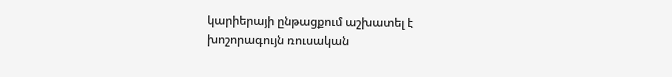կարիերայի ընթացքում աշխատել է խոշորագույն ռուսական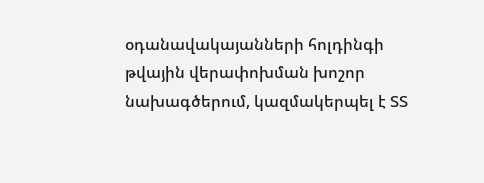օդանավակայանների հոլդինգի թվային վերափոխման խոշոր նախագծերում, կազմակերպել է ՏՏ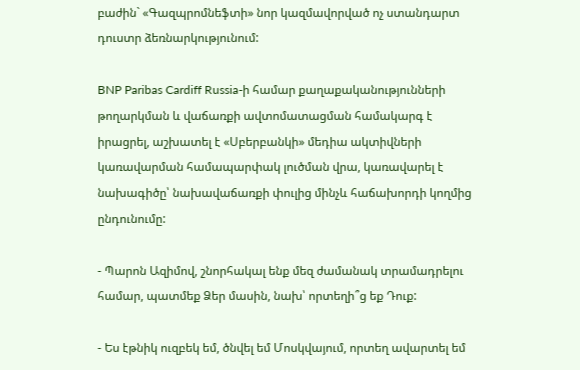բաժին` «Գազպրոմնեֆտի» նոր կազմավորված ոչ ստանդարտ դուստր ձեռնարկությունում:

BNP Paribas Cardiff Russia-ի համար քաղաքականությունների թողարկման և վաճառքի ավտոմատացման համակարգ է իրացրել, աշխատել է «Սբերբանկի» մեդիա ակտիվների կառավարման համապարփակ լուծման վրա, կառավարել է նախագիծը՝ նախավաճառքի փուլից մինչև հաճախորդի կողմից ընդունումը:

- Պարոն Ազիմով, շնորհակալ ենք մեզ ժամանակ տրամադրելու համար, պատմեք Ձեր մասին, նախ՝ որտեղի՞ց եք Դուք:

- Ես էթնիկ ուզբեկ եմ, ծնվել եմ Մոսկվայում, որտեղ ավարտել եմ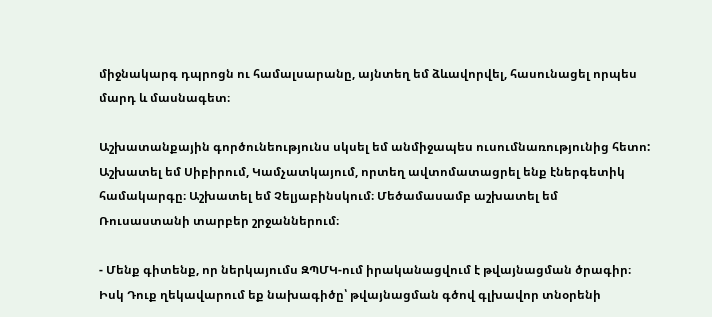միջնակարգ դպրոցն ու համալսարանը, այնտեղ եմ ձևավորվել, հասունացել որպես մարդ և մասնագետ։

Աշխատանքային գործունեությունս սկսել եմ անմիջապես ուսումնառությունից հետո: Աշխատել եմ Սիբիրում, Կամչատկայում, որտեղ ավտոմատացրել ենք էներգետիկ համակարգը։ Աշխատել եմ Չելյաբինսկում։ Մեծամասամբ աշխատել եմ Ռուսաստանի տարբեր շրջաններում։

- Մենք գիտենք, որ ներկայումս ԶՊՄԿ-ում իրականացվում է թվայնացման ծրագիր։ Իսկ Դուք ղեկավարում եք նախագիծը՝ թվայնացման գծով գլխավոր տնօրենի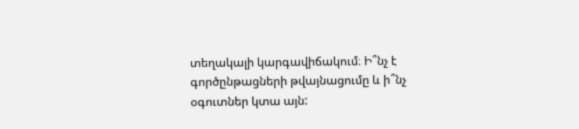տեղակալի կարգավիճակում։ Ի՞նչ է գործընթացների թվայնացումը և ի՞նչ օգուտներ կտա այն: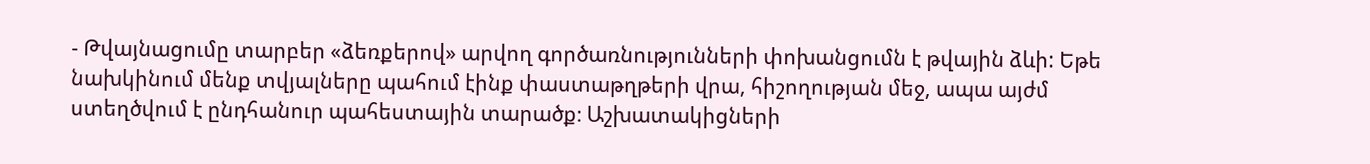- Թվայնացումը տարբեր «ձեռքերով» արվող գործառնությունների փոխանցումն է թվային ձևի: Եթե նախկինում մենք տվյալները պահում էինք փաստաթղթերի վրա, հիշողության մեջ, ապա այժմ ստեղծվում է ընդհանուր պահեստային տարածք։ Աշխատակիցների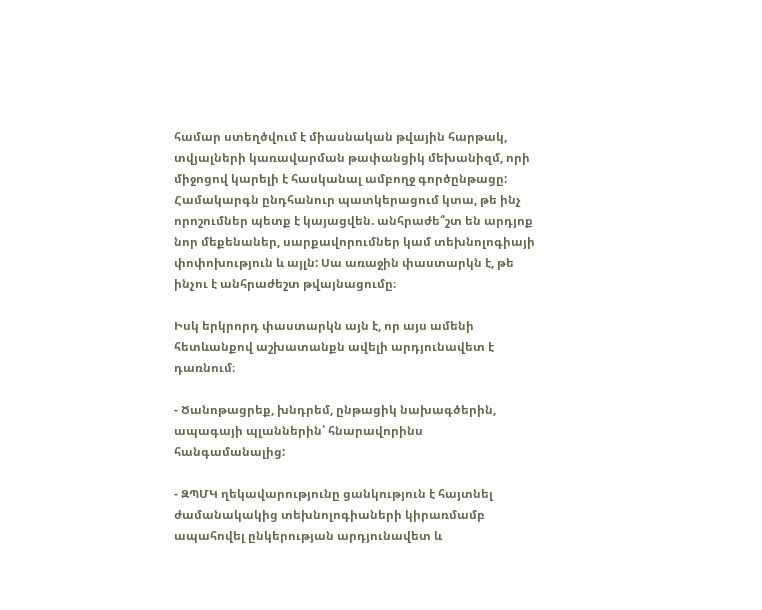համար ստեղծվում է միասնական թվային հարթակ, տվյալների կառավարման թափանցիկ մեխանիզմ, որի միջոցով կարելի է հասկանալ ամբողջ գործընթացը: Համակարգն ընդհանուր պատկերացում կտա, թե ինչ որոշումներ պետք է կայացվեն. անհրաժե՞շտ են արդյոք նոր մեքենաներ, սարքավորումներ կամ տեխնոլոգիայի փոփոխություն և այլն: Սա առաջին փաստարկն է, թե ինչու է անհրաժեշտ թվայնացումը։

Իսկ երկրորդ փաստարկն այն է, որ այս ամենի հետևանքով աշխատանքն ավելի արդյունավետ է դառնում։

- Ծանոթացրեք, խնդրեմ, ընթացիկ նախագծերին, ապագայի պլաններին՝ հնարավորինս հանգամանալից:

- ԶՊՄԿ ղեկավարությունը ցանկություն է հայտնել ժամանակակից տեխնոլոգիաների կիրառմամբ ապահովել ընկերության արդյունավետ և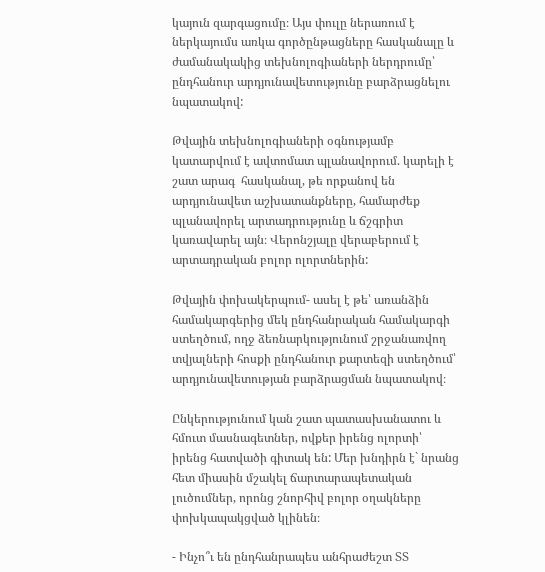կայուն զարգացումը։ Այս փուլը ներառում է ներկայումս առկա գործընթացները հասկանալը և ժամանակակից տեխնոլոգիաների ներդրումը՝ ընդհանուր արդյունավետությունը բարձրացնելու նպատակով:

Թվային տեխնոլոգիաների օգնությամբ կատարվում է ավտոմատ պլանավորում. կարելի է շատ արագ  հասկանալ, թե որքանով են արդյունավետ աշխատանքները, համարժեք պլանավորել արտադրությունը և ճշգրիտ կառավարել այն։ Վերոնշյալը վերաբերում է արտադրական բոլոր ոլորտներին:

Թվային փոխակերպում- ասել է թե՝ առանձին համակարգերից մեկ ընդհանրական համակարգի ստեղծում, ողջ ձեռնարկությունում շրջանառվող տվյալների հոսքի ընդհանուր քարտեզի ստեղծում՝ արդյունավետության բարձրացման նպատակով։

Ընկերությունում կան շատ պատասխանատու և հմուտ մասնագետներ, ովքեր իրենց ոլորտի՝ իրենց հատվածի գիտակ են: Մեր խնդիրն է` նրանց հետ միասին մշակել ճարտարապետական լուծումներ, որոնց շնորհիվ բոլոր օղակները փոխկապակցված կլինեն։

- Ինչո՞ւ են ընդհանրապես անհրաժեշտ ՏՏ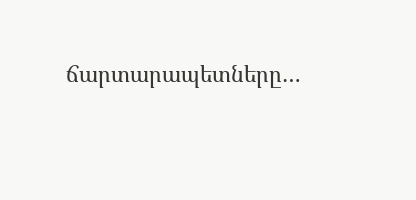ճարտարապետները…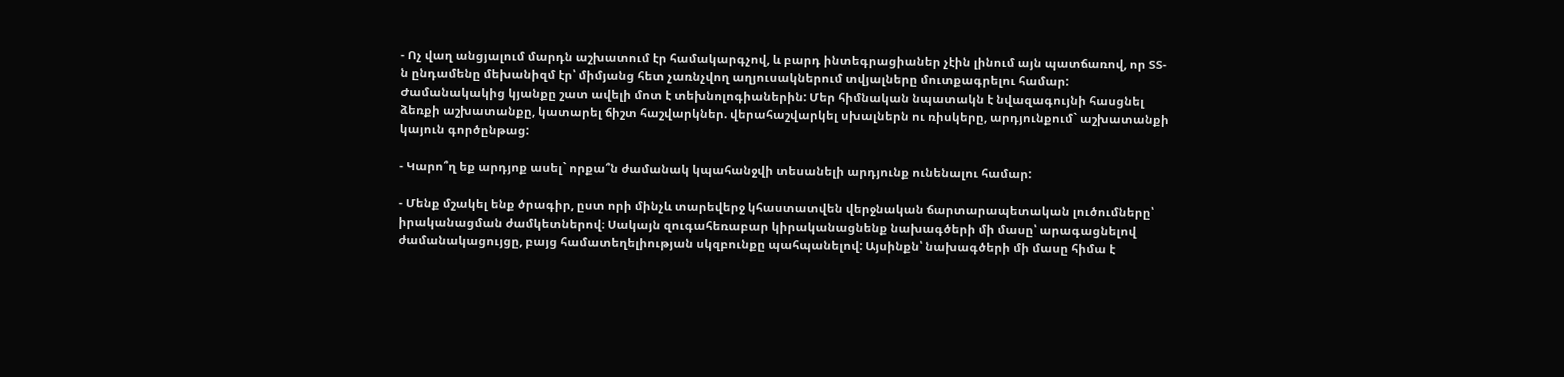- Ոչ վաղ անցյալում մարդն աշխատում էր համակարգչով, և բարդ ինտեգրացիաներ չէին լինում այն պատճառով, որ ՏՏ-ն ընդամենը մեխանիզմ էր՝ միմյանց հետ չառնչվող աղյուսակներում տվյալները մուտքագրելու համար: Ժամանակակից կյանքը շատ ավելի մոտ է տեխնոլոգիաներին: Մեր հիմնական նպատակն է նվազագույնի հասցնել ձեռքի աշխատանքը, կատարել ճիշտ հաշվարկներ. վերահաշվարկել սխալներն ու ռիսկերը, արդյունքում` աշխատանքի  կայուն գործընթաց:

- Կարո՞ղ եք արդյոք ասել` որքա՞ն ժամանակ կպահանջվի տեսանելի արդյունք ունենալու համար:

- Մենք մշակել ենք ծրագիր, ըստ որի մինչև տարեվերջ կհաստատվեն վերջնական ճարտարապետական լուծումները՝ իրականացման ժամկետներով։ Սակայն զուգահեռաբար կիրականացնենք նախագծերի մի մասը՝ արագացնելով ժամանակացույցը, բայց համատեղելիության սկզբունքը պահպանելով: Այսինքն՝ նախագծերի մի մասը հիմա է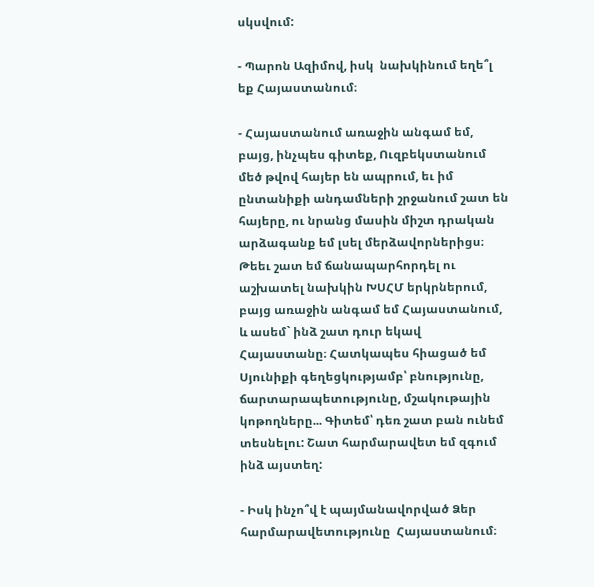սկսվում:

- Պարոն Ազիմով, իսկ  նախկինում եղե՞լ եք Հայաստանում։

- Հայաստանում առաջին անգամ եմ, բայց, ինչպես գիտեք, Ուզբեկստանում մեծ թվով հայեր են ապրում, եւ իմ ընտանիքի անդամների շրջանում շատ են հայերը, ու նրանց մասին միշտ դրական արձագանք եմ լսել մերձավորներիցս։ Թեեւ շատ եմ ճանապարհորդել ու աշխատել նախկին ԽՍՀՄ երկրներում, բայց առաջին անգամ եմ Հայաստանում, և ասեմ` ինձ շատ դուր եկավ Հայաստանը։ Հատկապես հիացած եմ Սյունիքի գեղեցկությամբ՝ բնությունը, ճարտարապետությունը, մշակութային կոթողները... Գիտեմ՝ դեռ շատ բան ունեմ տեսնելու: Շատ հարմարավետ եմ զգում ինձ այստեղ:

- Իսկ ինչո՞վ է պայմանավորված Ձեր հարմարավետությունը  Հայաստանում։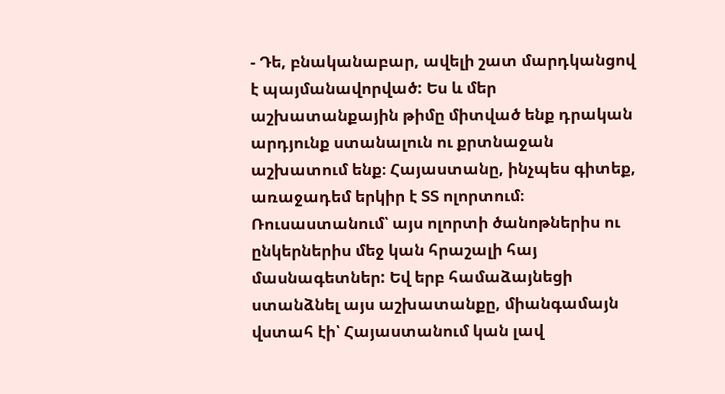- Դե, բնականաբար, ավելի շատ մարդկանցով է պայմանավորված: Ես և մեր աշխատանքային թիմը միտված ենք դրական արդյունք ստանալուն ու քրտնաջան աշխատում ենք։ Հայաստանը, ինչպես գիտեք, առաջադեմ երկիր է ՏՏ ոլորտում։ Ռուսաստանում՝ այս ոլորտի ծանոթներիս ու ընկերներիս մեջ կան հրաշալի հայ մասնագետներ: Եվ երբ համաձայնեցի ստանձնել այս աշխատանքը, միանգամայն վստահ էի՝ Հայաստանում կան լավ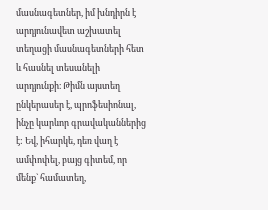մասնագետներ, իմ խնդիրն է արդյունավետ աշխատել տեղացի մասնագետների հետ և հասնել տեսանելի արդյունքի։ Թիմն այստեղ ընկերասեր է, պրոֆեսիոնալ, ինչը կարևոր գրավականներից է: Եվ, իհարկե, դեռ վաղ է ամփոփել, բայց գիտեմ, որ մենք` համատեղ,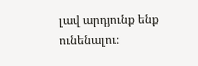լավ արդյունք ենք ունենալու։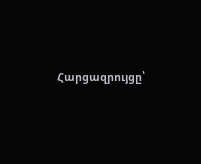Հարցազրույցը՝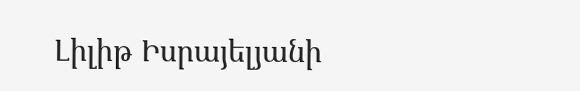Լիլիթ Իսրայելյանի